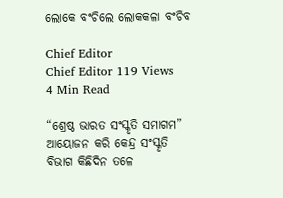ଲୋକେ ବଂଚିଲେ ଲୋକକଳା ବଂଚିବ

Chief Editor
Chief Editor 119 Views
4 Min Read

“ଶ୍ରେଷ୍ଠ ଭାରତ ସଂସ୍କୃତି ସମାଗମ” ଆୟୋଜନ କରି କେନ୍ଦ୍ର ସଂସ୍କୃତି ବିଭାଗ କିଛିଦିନ ତଳେ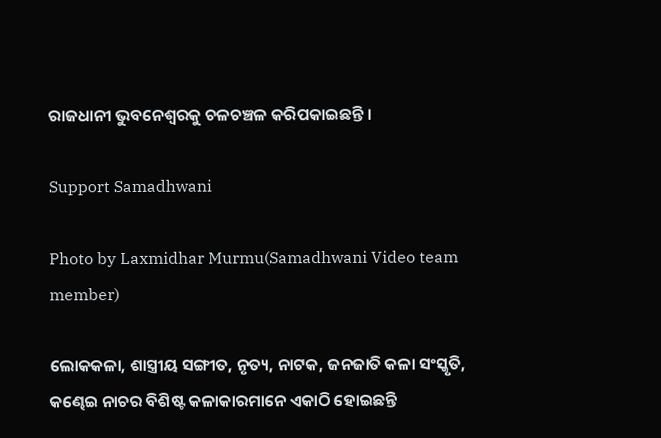ରାଜଧାନୀ ଭୁବନେଶ୍ୱରକୁ ଚଳଚଞ୍ଚଳ କରିପକାଇଛନ୍ତି ।

Support Samadhwani

Photo by Laxmidhar Murmu(Samadhwani Video team member)

ଲୋକକଳା, ଶାସ୍ତ୍ରୀୟ ସଙ୍ଗୀତ, ନୃତ୍ୟ, ନାଟକ, ଜନଜାତି କଳା ସଂସ୍କୃତି, କଣ୍ଢେଇ ନାଚର ବିଶିଷ୍ଟ କଳାକାରମାନେ ଏକାଠି ହୋଇଛନ୍ତି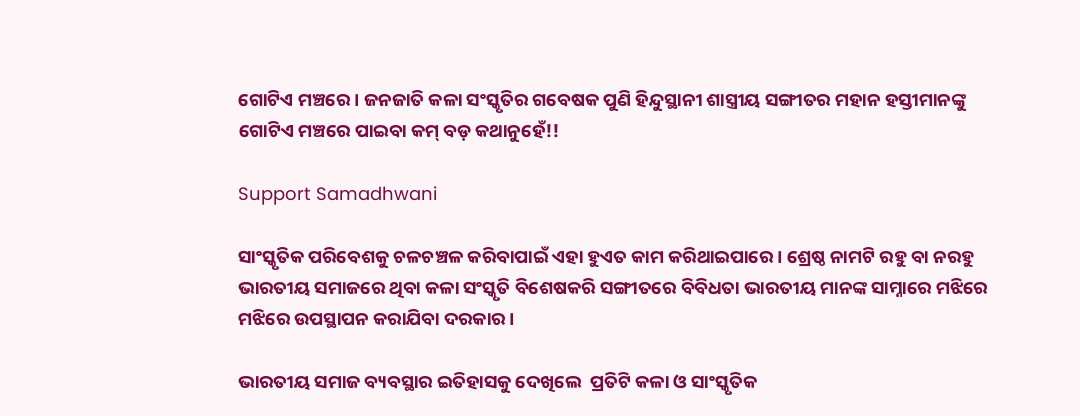ଗୋଟିଏ ମଞ୍ଚରେ । ଜନଜାତି କଳା ସଂସ୍କୃତିର ଗବେଷକ ପୁଣି ହିନ୍ଦୁସ୍ଥାନୀ ଶାସ୍ତ୍ରୀୟ ସଙ୍ଗୀତର ମହାନ ହସ୍ତୀମାନଙ୍କୁ ଗୋଟିଏ ମଞ୍ଚରେ ପାଇବା କମ୍ ବଡ଼ କଥାନୁହେଁ!!

Support Samadhwani

ସାଂସ୍କୃତିକ ପରିବେଶକୁ ଚଳଚଞ୍ଚଳ କରିବାପାଇଁ ଏହା ହୁଏତ କାମ କରିଥାଇପାରେ । ଶ୍ରେଷ୍ଠ ନାମଟି ରହୁ ବା ନରହୁ ଭାରତୀୟ ସମାଜରେ ଥିବା କଳା ସଂସ୍କୃତି ବିଶେଷକରି ସଙ୍ଗୀତରେ ବିବିଧତା ଭାରତୀୟ ମାନଙ୍କ ସାମ୍ନାରେ ମଝିରେ ମଝିରେ ଉପସ୍ଥାପନ କରାଯିବା ଦରକାର ।

ଭାରତୀୟ ସମାଜ ବ୍ୟବସ୍ଥାର ଇତିହାସକୁ ଦେଖିଲେ  ପ୍ରତିଟି କଳା ଓ ସାଂସ୍କୃତିକ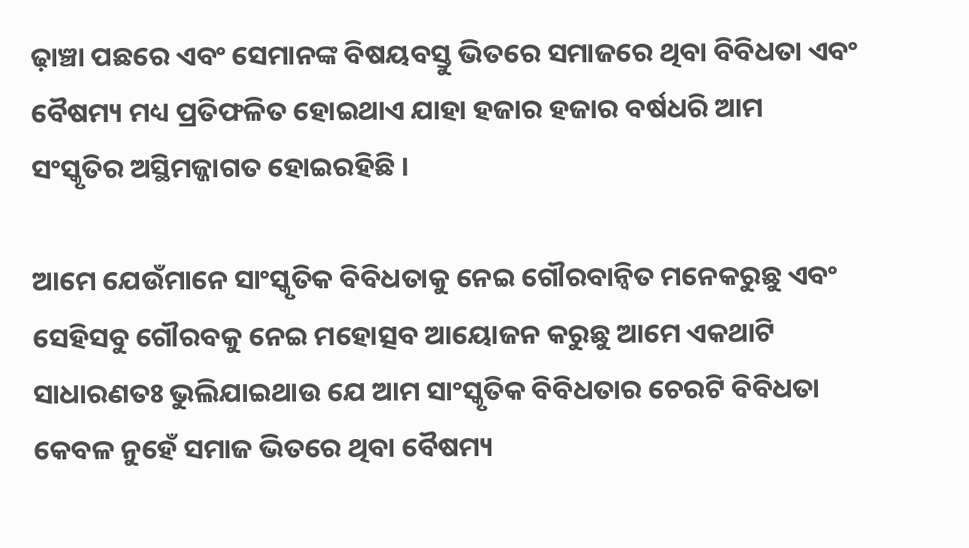ଢ଼ାଞ୍ଚା ପଛରେ ଏବଂ ସେମାନଙ୍କ ବିଷୟବସ୍ତୁ ଭିତରେ ସମାଜରେ ଥିବା ବିବିଧତା ଏବଂ ବୈଷମ୍ୟ ମଧ୍ୟ ପ୍ରତିଫଳିତ ହୋଇଥାଏ ଯାହା ହଜାର ହଜାର ବର୍ଷଧରି ଆମ ସଂସ୍କୃତିର ଅସ୍ଥିମଜ୍ଜାଗତ ହୋଇରହିଛି ।

ଆମେ ଯେଉଁମାନେ ସାଂସ୍କୃତିକ ବିବିଧତାକୁ ନେଇ ଗୌରବାନ୍ୱିତ ମନେକରୁଛୁ ଏବଂ ସେହିସବୁ ଗୌରବକୁ ନେଇ ମହୋତ୍ସବ ଆୟୋଜନ କରୁଛୁ ଆମେ ଏକଥାଟି ସାଧାରଣତଃ ଭୁଲିଯାଇଥାଉ ଯେ ଆମ ସାଂସ୍କୃତିକ ବିବିଧତାର ଚେରଟି ବିବିଧତା କେବଳ ନୁହେଁ ସମାଜ ଭିତରେ ଥିବା ବୈଷମ୍ୟ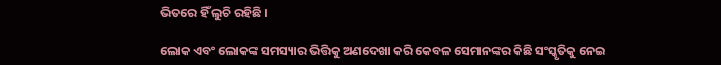ଭିତରେ ହିଁ ଲୁଚି ରହିଛି ।

ଲୋକ ଏବଂ ଲୋକଙ୍କ ସମସ୍ୟାର ଭିତ୍ତିକୁ ଅଣଦେଖା କରି କେବଳ ସେମାନଙ୍କର କିଛି ସଂସ୍କୃତିକୁ ନେଇ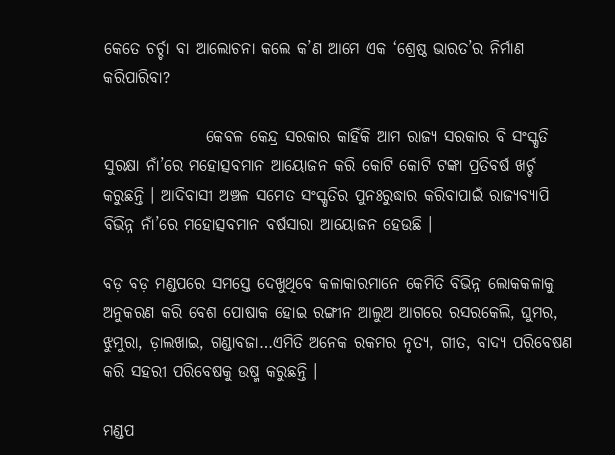କେତେ ଚର୍ଚ୍ଚା ବା ଆଲୋଚନା କଲେ କ’ଣ ଆମେ ଏକ ‘ଶ୍ରେଷ୍ଠ ଭାରତ’ର ନିର୍ମାଣ କରିପାରିବା?

                କେବଳ କେନ୍ଦ୍ର ସରକାର କାହିଁକି ଆମ ରାଜ୍ୟ ସରକାର ବି ସଂସ୍କୃତି ସୁରକ୍ଷା ନାଁ’ରେ ମହୋତ୍ସବମାନ ଆୟୋଜନ କରି କୋଟି କୋଟି ଟଙ୍କା ପ୍ରତିବର୍ଷ ଖର୍ଚ୍ଚ କରୁଛନ୍ତି । ଆଦିବାସୀ ଅଞ୍ଚଳ ସମେତ ସଂସ୍କୃତିର ପୁନଃରୁଦ୍ଧାର କରିବାପାଇଁ ରାଜ୍ୟବ୍ୟାପି ବିଭିନ୍ନ ନାଁ’ରେ ମହୋତ୍ସବମାନ ବର୍ଷସାରା ଆୟୋଜନ ହେଉଛି ।

ବଡ଼ ବଡ଼ ମଣ୍ଡପରେ ସମସ୍ତେ ଦେଖୁଥିବେ କଳାକାରମାନେ କେମିତି ବିଭିନ୍ନ ଲୋକକଳାକୁ ଅନୁକରଣ କରି ବେଶ ପୋଷାକ ହୋଇ ରଙ୍ଗୀନ ଆଲୁଅ ଆଗରେ ରସରକେଲି, ଘୁମର, ଝୁମୁରା, ଡ଼ାଲଖାଇ, ଗଣ୍ଡାବଜା…ଏମିତି ଅନେକ ରକମର ନୃତ୍ୟ, ଗୀତ, ବାଦ୍ୟ ପରିବେଷଣ କରି ସହରୀ ପରିବେଷକୁ ଉଷ୍ମ କରୁଛନ୍ତି ।

ମଣ୍ଡପ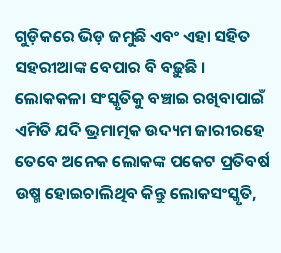ଗୁଡ଼ିକରେ ଭିଡ଼ ଜମୁଛି ଏବଂ ଏହା ସହିତ ସହରୀଆଙ୍କ ବେପାର ବି ବଢ଼ୁଛି । ଲୋକକଳା ସଂସ୍କୃତିକୁ ବଞ୍ଚାଇ ରଖିବାପାଇଁ ଏମିତି ଯଦି ଭ୍ରମାତ୍ମକ ଉଦ୍ୟମ ଜାରୀରହେ ତେବେ ଅନେକ ଲୋକଙ୍କ ପକେଟ ପ୍ରତିବର୍ଷ ଉଷ୍ମ ହୋଇଚାଲିଥିବ କିନ୍ତୁ ଲୋକସଂସ୍କୃତି,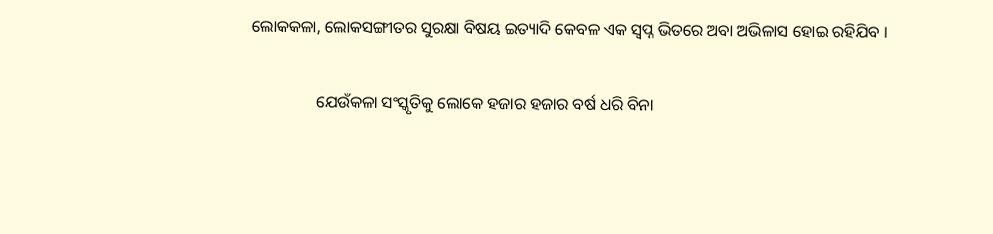ଲୋକକଳା, ଲୋକସଙ୍ଗୀତର ସୁରକ୍ଷା ବିଷୟ ଇତ୍ୟାଦି କେବଳ ଏକ ସ୍ୱପ୍ନ ଭିତରେ ଅବା ଅଭିଳାସ ହୋଇ ରହିଯିବ ।

                ଯେଉଁକଳା ସଂସ୍କୃତିକୁ ଲୋକେ ହଜାର ହଜାର ବର୍ଷ ଧରି ବିନା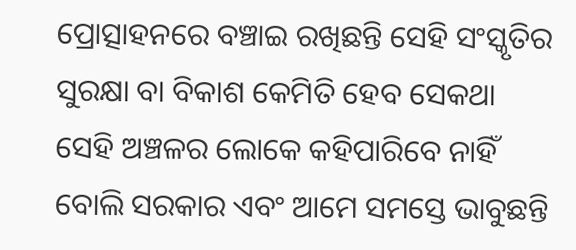ପ୍ରୋତ୍ସାହନରେ ବଞ୍ଚାଇ ରଖିଛନ୍ତି ସେହି ସଂସ୍କୃତିର ସୁରକ୍ଷା ବା ବିକାଶ କେମିତି ହେବ ସେକଥା ସେହି ଅଞ୍ଚଳର ଲୋକେ କହିପାରିବେ ନାହିଁ ବୋଲି ସରକାର ଏବଂ ଆମେ ସମସ୍ତେ ଭାବୁଛନ୍ତି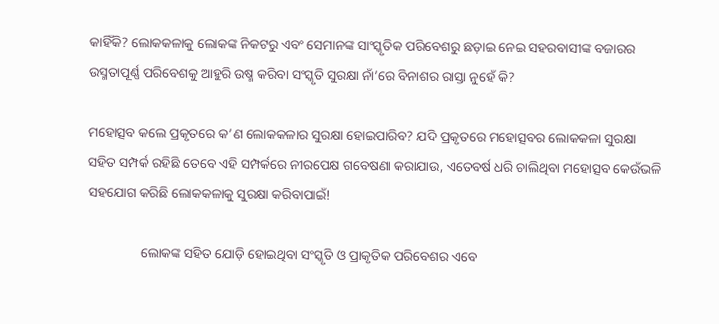କାହିଁକି? ଲୋକକଳାକୁ ଲୋକଙ୍କ ନିକଟରୁ ଏବଂ ସେମାନଙ୍କ ସାଂସ୍କୃତିକ ପରିବେଶରୁ ଛଡ଼ାଇ ନେଇ ସହରବାସୀଙ୍କ ବଜାରର ଉସ୍ମତାପୂର୍ଣ୍ଣ ପରିବେଶକୁ ଆହୁରି ଉଷ୍ମ କରିବା ସଂସ୍କୃତି ସୁରକ୍ଷା ନାଁ’ରେ ବିନାଶର ରାସ୍ତା ନୁହେଁ କି?

ମହୋତ୍ସବ କଲେ ପ୍ରକୃତରେ କ’ଣ ଲୋକକଳାର ସୁରକ୍ଷା ହୋଇପାରିବ? ଯଦି ପ୍ରକୃତରେ ମହୋତ୍ସବର ଲୋକକଳା ସୁରକ୍ଷା ସହିତ ସମ୍ପର୍କ ରହିଛି ତେବେ ଏହି ସମ୍ପର୍କରେ ନୀରପେକ୍ଷ ଗବେଷଣା କରାଯାଉ, ଏତେବର୍ଷ ଧରି ଚାଲିଥିବା ମହୋତ୍ସବ କେଉଁଭଳି ସହଯୋଗ କରିଛି ଲୋକକଳାକୁ ସୁରକ୍ଷା କରିବାପାଇଁ!

                ଲୋକଙ୍କ ସହିତ ଯୋଡ଼ି ହୋଇଥିବା ସଂସ୍କୃତି ଓ ପ୍ରାକୃତିକ ପରିବେଶର ଏବେ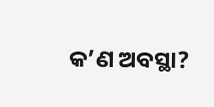କ’ଣ ଅବସ୍ଥା?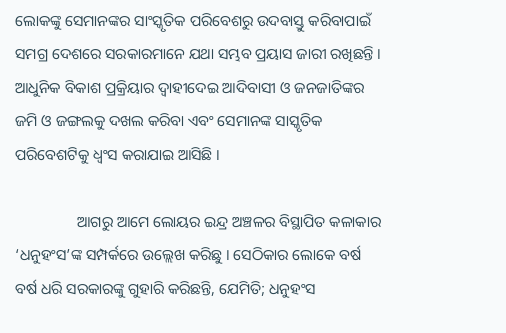ଲୋକଙ୍କୁ ସେମାନଙ୍କର ସାଂସ୍କୃତିକ ପରିବେଶରୁ ଉଦବାସ୍ତୁ କରିବାପାଇଁ ସମଗ୍ର ଦେଶରେ ସରକାରମାନେ ଯଥା ସମ୍ଭବ ପ୍ରୟାସ ଜାରୀ ରଖିଛନ୍ତି । ଆଧୁନିକ ବିକାଶ ପ୍ରକ୍ରିୟାର ଦ୍ୱାହୀଦେଇ ଆଦିବାସୀ ଓ ଜନଜାତିଙ୍କର ଜମି ଓ ଜଙ୍ଗଲକୁ ଦଖଲ କରିବା ଏବଂ ସେମାନଙ୍କ ସାସ୍କୃତିକ ପରିବେଶଟିକୁ ଧ୍ୱଂସ କରାଯାଇ ଆସିଛି ।

                ଆଗରୁ ଆମେ ଲୋୟର ଇନ୍ଦ୍ର ଅଞ୍ଚଳର ବିସ୍ଥାପିତ କଳାକାର ‘ଧନୁହଂସ’ଙ୍କ ସମ୍ପର୍କରେ ଉଲ୍ଲେଖ କରିଛୁ । ସେଠିକାର ଲୋକେ ବର୍ଷ ବର୍ଷ ଧରି ସରକାରଙ୍କୁ ଗୁହାରି କରିଛନ୍ତି, ଯେମିତି; ଧନୁହଂସ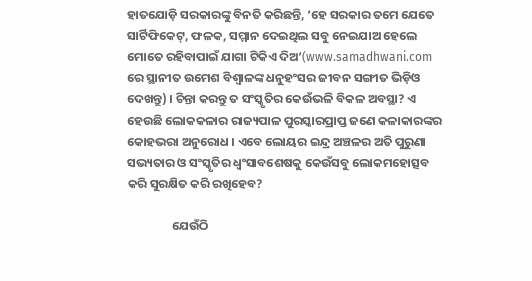ହାତଯୋଡ଼ି ସରକାରଙ୍କୁ ବିନତି କରିଛନ୍ତି, ‘ହେ ସରକାର ତମେ ଯେତେ ସାର୍ଟିଫିକେଟ୍, ଫଳକ, ସମ୍ମାନ ଦେଇଥିଲ ସବୁ ନେଇଯାଅ ହେଲେ ମୋତେ ରହିବାପାଇଁ ଯାଗା ଟିକିଏ ଦିଅ’(www.samadhwani.com ରେ ସ୍ଥାନୀତ ଉମେଶ ବିଶ୍ୱାଳଙ୍କ ଧନୁହଂସର ଜୀବନ ସଙ୍ଗୀତ ଭିଡ଼ିଓ ଦେଖନ୍ତୁ) । ଚିନ୍ତା କରନ୍ତୁ ତ ସଂସ୍କୃତିର କେଉଁଭଳି ବିକଳ ଅବସ୍ଥା? ଏ ହେଉଛି ଲୋକକଳାର ରାଜ୍ୟପାଳ ପୁରସ୍କାରପ୍ରାପ୍ତ ଜଣେ କଳାକାରଙ୍କର କୋହଭରା ଅନୁରୋଧ । ଏବେ ଲୋୟର ଇନ୍ଦ୍ର ଅଞ୍ଚଳର ଅତି ପୁରୁଣା ସଭ୍ୟତାର ଓ ସଂସ୍କୃତିର ଧ୍ୱଂସାବଶେଷକୁ କେଉଁସବୁ ଲୋକମହୋତ୍ସବ କରି ସୁରକ୍ଷିତ କରି ରଖିହେବ?

                ଯେଉଁଠି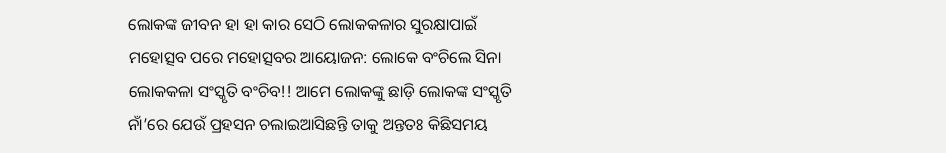ଲୋକଙ୍କ ଜୀବନ ହା ହା କାର ସେଠି ଲୋକକଳାର ସୁରକ୍ଷାପାଇଁ  ମହୋତ୍ସବ ପରେ ମହୋତ୍ସବର ଆୟୋଜନ: ଲୋକେ ବଂଚିଲେ ସିନା ଲୋକକଳା ସଂସ୍କୃତି ବଂଚିବ!! ଆମେ ଲୋକଙ୍କୁ ଛାଡ଼ି ଲୋକଙ୍କ ସଂସ୍କୃତି ନାଁ’ରେ ଯେଉଁ ପ୍ରହସନ ଚଲାଇଆସିଛନ୍ତି ତାକୁ ଅନ୍ତତଃ କିଛିସମୟ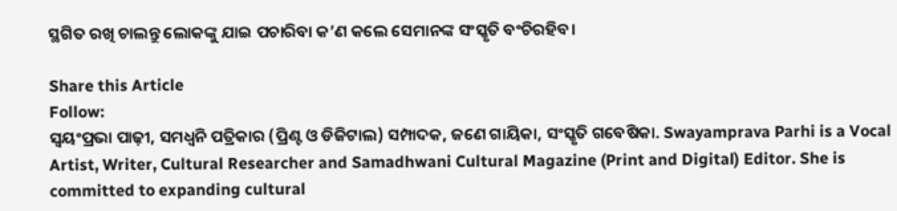ସ୍ଥଗିତ ରଖି ଚାଲନ୍ତୁ ଲୋକଙ୍କୁ ଯାଇ ପଚାରିବା କ’ଣ କଲେ ସେମାନଙ୍କ ସଂସ୍କୃତି ବଂଚିରହିବ।

Share this Article
Follow:
ସ୍ଵୟଂପ୍ରଭା ପାଢ଼ୀ, ସମଧ୍ୱନି ପତ୍ରିକାର (ପ୍ରିଣ୍ଟ ଓ ଡିଜିଟାଲ) ସମ୍ପାଦକ, ଜଣେ ଗାୟିକା, ସଂସ୍କୃତି ଗବେଷିକା. Swayamprava Parhi is a Vocal Artist, Writer, Cultural Researcher and Samadhwani Cultural Magazine (Print and Digital) Editor. She is committed to expanding cultural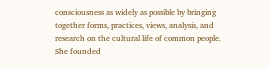consciousness as widely as possible by bringing together forms, practices, views, analysis, and research on the cultural life of common people. She founded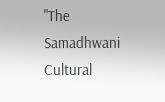"The Samadhwani Cultural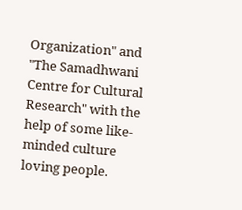Organization" and "The Samadhwani Centre for Cultural Research" with the help of some like-minded culture loving people.